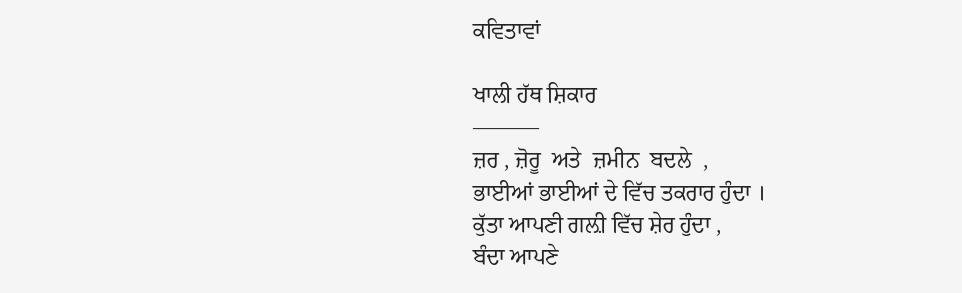ਕਵਿਤਾਵਾਂ

ਖਾਲੀ ਹੱਥ ਸ਼ਿਕਾਰ
———
ਜ਼ਰ , ਜ਼ੋਰੂ  ਅਤੇ  ਜ਼ਮੀਨ  ਬਦਲੇ  ,
ਭਾਈਆਂ ਭਾਈਆਂ ਦੇ ਵਿੱਚ ਤਕਰਾਰ ਹੁੰਦਾ ।
ਕੁੱਤਾ ਆਪਣੀ ਗਲ਼ੀ ਵਿੱਚ ਸ਼ੇਰ ਹੁੰਦਾ ,
ਬੰਦਾ ਆਪਣੇ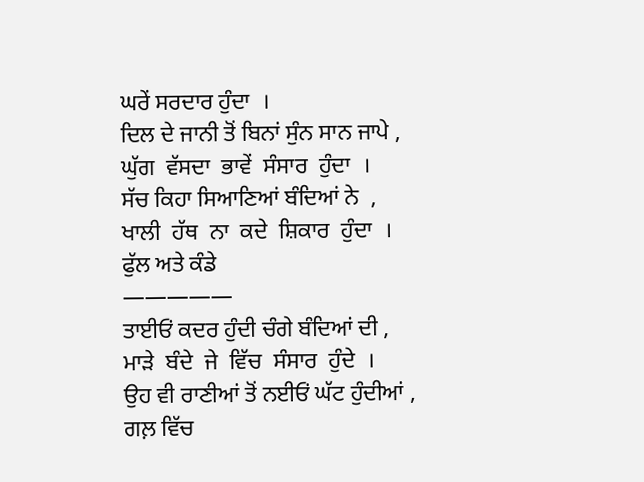ਘਰੇਂ ਸਰਦਾਰ ਹੁੰਦਾ  ।
ਦਿਲ ਦੇ ਜਾਨੀ ਤੋਂ ਬਿਨਾਂ ਸੁੰਨ ਸਾਨ ਜਾਪੇ ,
ਘੁੱਗ  ਵੱਸਦਾ  ਭਾਵੇਂ  ਸੰਸਾਰ  ਹੁੰਦਾ  ।
ਸੱਚ ਕਿਹਾ ਸਿਆਣਿਆਂ ਬੰਦਿਆਂ ਨੇ  ,
ਖਾਲੀ  ਹੱਥ  ਨਾ  ਕਦੇ  ਸ਼ਿਕਾਰ  ਹੁੰਦਾ  ।
ਫੁੱਲ ਅਤੇ ਕੰਡੇ
—————
ਤਾਈਓਂ ਕਦਰ ਹੁੰਦੀ ਚੰਗੇ ਬੰਦਿਆਂ ਦੀ ,
ਮਾੜੇ  ਬੰਦੇ  ਜੇ  ਵਿੱਚ  ਸੰਸਾਰ  ਹੁੰਦੇ  ।
ਉਹ ਵੀ ਰਾਣੀਆਂ ਤੋਂ ਨਈਓਂ ਘੱਟ ਹੁੰਦੀਆਂ ,
ਗਲ਼ ਵਿੱਚ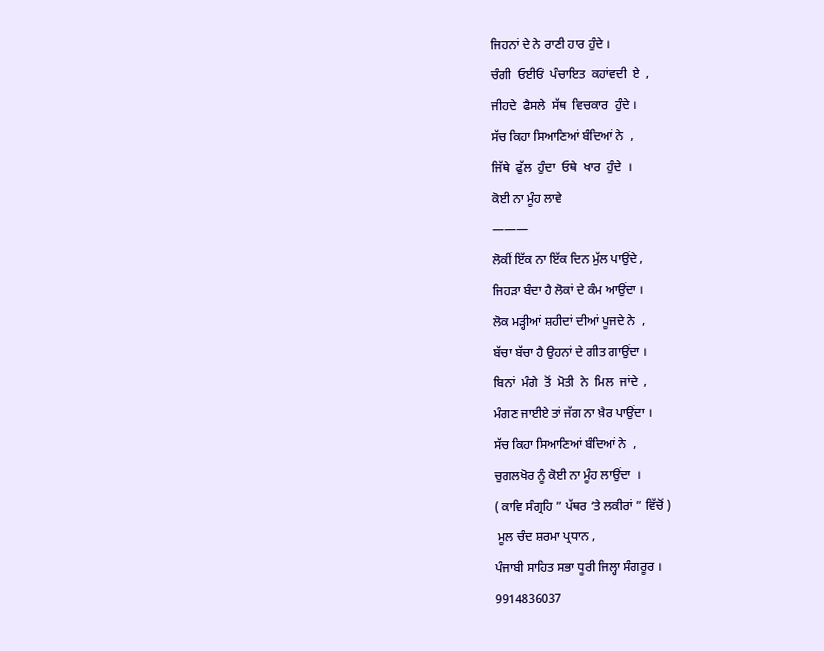ਜਿਹਨਾਂ ਦੇ ਨੇ ਰਾਣੀ ਹਾਰ ਹੁੰਦੇ ।
ਚੰਗੀ  ਓਈਓਂ  ਪੰਚਾਇਤ  ਕਹਾਂਵਦੀ  ਏ  ,
ਜੀਹਦੇ  ਫੈਸਲੇ  ਸੱਥ  ਵਿਚਕਾਰ  ਹੁੰਦੇ ।
ਸੱਚ ਕਿਹਾ ਸਿਆਣਿਆਂ ਬੰਦਿਆਂ ਨੇ  ,
ਜਿੱਥੇ  ਫੁੱਲ  ਹੁੰਦਾ  ਓਥੇ  ਖਾਰ  ਹੁੰਦੇ  ।
ਕੋਈ ਨਾ ਮੂੰਹ ਲਾਵੇ
———
ਲੋਕੀਂ ਇੱਕ ਨਾ ਇੱਕ ਦਿਨ ਮੁੱਲ ਪਾਉਂਦੇ ,
ਜਿਹੜਾ ਬੰਦਾ ਹੈ ਲੋਕਾਂ ਦੇ ਕੰਮ ਆਉਂਦਾ ।
ਲੋਕ ਮੜ੍ਹੀਆਂ ਸ਼ਹੀਦਾਂ ਦੀਆਂ ਪੂਜਦੇ ਨੇ  ,
ਬੱਚਾ ਬੱਚਾ ਹੈ ਉਹਨਾਂ ਦੇ ਗੀਤ ਗਾਉਂਦਾ ।
ਬਿਨਾਂ  ਮੰਗੇ  ਤੋਂ  ਮੋਤੀ  ਨੇ  ਮਿਲ  ਜਾਂਦੇ  ,
ਮੰਗਣ ਜਾਈਏ ਤਾਂ ਜੱਗ ਨਾ ਖ਼ੈਰ ਪਾਉਂਦਾ ।
ਸੱਚ ਕਿਹਾ ਸਿਆਣਿਆਂ ਬੰਦਿਆਂ ਨੇ  ,
ਚੁਗਲਖੋਰ ਨੂੰ ਕੋਈ ਨਾ ਮੂੰਹ ਲਾਉਂਦਾ  ।
( ਕਾਵਿ ਸੰਗ੍ਰਹਿ ” ਪੱਥਰ ‘ਤੇ ਲਕੀਰਾਂ ” ਵਿੱਚੋਂ )
 ਮੂਲ ਚੰਦ ਸ਼ਰਮਾ ਪ੍ਰਧਾਨ ,
ਪੰਜਾਬੀ ਸਾਹਿਤ ਸਭਾ ਧੂਰੀ ਜਿਲ੍ਹਾ ਸੰਗਰੂਰ ।
9914836037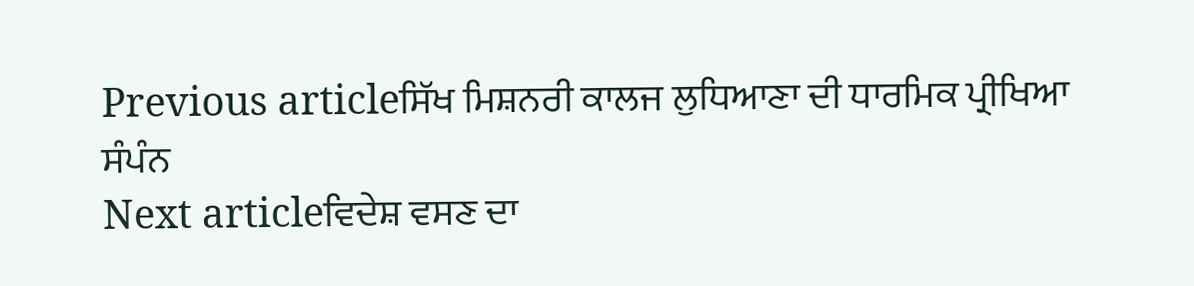Previous articleਸਿੱਖ ਮਿਸ਼ਨਰੀ ਕਾਲਜ ਲੁਧਿਆਣਾ ਦੀ ਧਾਰਮਿਕ ਪ੍ਰੀਖਿਆ ਸੰਪੰਨ
Next articleਵਿਦੇਸ਼ ਵਸਣ ਦਾ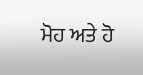ਮੋਹ ਅਤੇ ਹੋ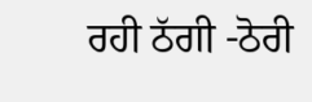ਰਹੀ ਠੱਗੀ -ਠੋਰੀ